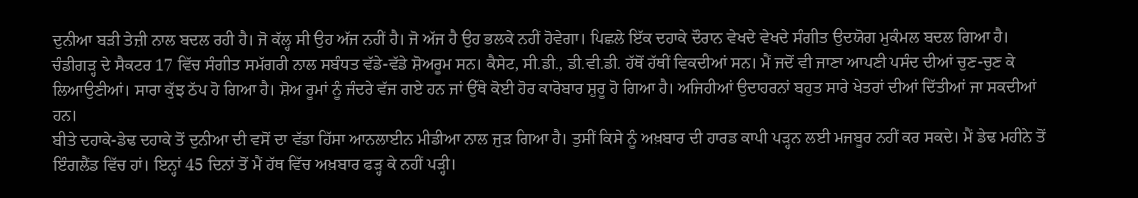ਦੁਨੀਆ ਬੜੀ ਤੇਜ਼ੀ ਨਾਲ ਬਦਲ ਰਹੀ ਹੈ। ਜੋ ਕੱਲ੍ਹ ਸੀ ਉਹ ਅੱਜ ਨਹੀਂ ਹੈ। ਜੋ ਅੱਜ ਹੈ ਉਹ ਭਲਕੇ ਨਹੀਂ ਹੋਵੇਗਾ। ਪਿਛਲੇ ਇੱਕ ਦਹਾਕੇ ਦੌਰਾਨ ਵੇਖਦੇ ਵੇਖਦੇ ਸੰਗੀਤ ਉਦਯੋਗ ਮੁਕੰਮਲ ਬਦਲ ਗਿਆ ਹੈ। ਚੰਡੀਗੜ੍ਹ ਦੇ ਸੈਕਟਰ 17 ਵਿੱਚ ਸੰਗੀਤ ਸਮੱਗਰੀ ਨਾਲ ਸਬੰਧਤ ਵੱਡੇ-ਵੱਡੇ ਸ਼ੋਅਰੂਮ ਸਨ। ਕੈਸੇਟ, ਸੀ.ਡੀ., ਡੀ.ਵੀ.ਡੀ. ਹੱਥੋਂ ਹੱਥੀਂ ਵਿਕਦੀਆਂ ਸਨ। ਮੈਂ ਜਦੋਂ ਵੀ ਜਾਣਾ ਆਪਣੀ ਪਸੰਦ ਦੀਆਂ ਚੁਣ-ਚੁਣ ਕੇ ਲਿਆਉਣੀਆਂ। ਸਾਰਾ ਕੁੱਝ ਠੱਪ ਹੋ ਗਿਆ ਹੈ। ਸ਼ੋਅ ਰੂਮਾਂ ਨੂੰ ਜੰਦਰੇ ਵੱਜ ਗਏ ਹਨ ਜਾਂ ਉੱਥੇ ਕੋਈ ਹੋਰ ਕਾਰੋਬਾਰ ਸ਼ੁਰੂ ਹੋ ਗਿਆ ਹੈ। ਅਜਿਹੀਆਂ ਉਦਾਹਰਨਾਂ ਬਹੁਤ ਸਾਰੇ ਖੇਤਰਾਂ ਦੀਆਂ ਦਿੱਤੀਆਂ ਜਾ ਸਕਦੀਆਂ ਹਨ।
ਬੀਤੇ ਦਹਾਕੇ-ਡੇਢ ਦਹਾਕੇ ਤੋਂ ਦੁਨੀਆ ਦੀ ਵਸੋਂ ਦਾ ਵੱਡਾ ਹਿੱਸਾ ਆਨਲਾਈਨ ਮੀਡੀਆ ਨਾਲ ਜੁੜ ਗਿਆ ਹੈ। ਤੁਸੀਂ ਕਿਸੇ ਨੂੰ ਅਖ਼ਬਾਰ ਦੀ ਹਾਰਡ ਕਾਪੀ ਪੜ੍ਹਨ ਲਈ ਮਜਬੂਰ ਨਹੀਂ ਕਰ ਸਕਦੇ। ਮੈਂ ਡੇਢ ਮਹੀਨੇ ਤੋਂ ਇੰਗਲੈਂਡ ਵਿੱਚ ਹਾਂ। ਇਨ੍ਹਾਂ 45 ਦਿਨਾਂ ਤੋਂ ਮੈਂ ਹੱਥ ਵਿੱਚ ਅਖ਼ਬਾਰ ਫੜ੍ਹ ਕੇ ਨਹੀਂ ਪੜ੍ਹੀ।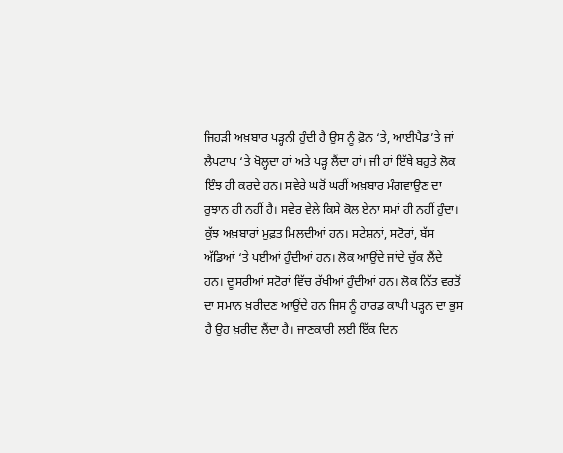ਜਿਹੜੀ ਅਖ਼ਬਾਰ ਪੜ੍ਹਨੀ ਹੁੰਦੀ ਹੈ ਉਸ ਨੂੰ ਫ਼ੋਨ ‘ਤੇ, ਆਈਪੈਡ’ਤੇ ਜਾਂ ਲੈਪਟਾਪ ‘ਤੇ ਖੋਲ੍ਹਦਾ ਹਾਂ ਅਤੇ ਪੜ੍ਹ ਲੈਂਦਾ ਹਾਂ। ਜੀ ਹਾਂ ਇੱਥੇ ਬਹੁਤੇ ਲੋਕ ਇੰਝ ਹੀ ਕਰਦੇ ਹਨ। ਸਵੇਰੇ ਘਰੋਂ ਘਰੀਂ ਅਖ਼ਬਾਰ ਮੰਗਵਾਉਣ ਦਾ ਰੁਝਾਨ ਹੀ ਨਹੀਂ ਹੈ। ਸਵੇਰ ਵੇਲੇ ਕਿਸੇ ਕੋਲ ਏਨਾ ਸਮਾਂ ਹੀ ਨਹੀਂ ਹੁੰਦਾ। ਕੁੱਝ ਅਖ਼ਬਾਰਾਂ ਮੁਫ਼ਤ ਮਿਲਦੀਆਂ ਹਨ। ਸਟੇਸ਼ਨਾਂ, ਸਟੋਰਾਂ, ਬੱਸ ਅੱਡਿਆਂ ‘ਤੇ ਪਈਆਂ ਹੁੰਦੀਆਂ ਹਨ। ਲੋਕ ਆਉਂਦੇ ਜਾਂਦੇ ਚੁੱਕ ਲੈਂਦੇ ਹਨ। ਦੂਸਰੀਆਂ ਸਟੋਰਾਂ ਵਿੱਚ ਰੱਖੀਆਂ ਹੁੰਦੀਆਂ ਹਨ। ਲੋਕ ਨਿੱਤ ਵਰਤੋਂ ਦਾ ਸਮਾਨ ਖ਼ਰੀਦਣ ਆਉਂਦੇ ਹਨ ਜਿਸ ਨੂੰ ਹਾਰਡ ਕਾਪੀ ਪੜ੍ਹਨ ਦਾ ਭੁਸ ਹੈ ਉਹ ਖ਼ਰੀਦ ਲੈਂਦਾ ਹੈ। ਜਾਣਕਾਰੀ ਲਈ ਇੱਕ ਦਿਨ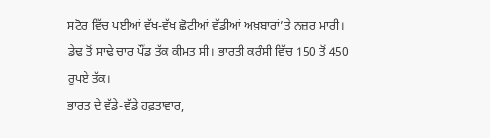ਸਟੋਰ ਵਿੱਚ ਪਈਆਂ ਵੱਖ-ਵੱਖ ਛੋਟੀਆਂ ਵੱਡੀਆਂ ਅਖ਼ਬਾਰਾਂ’ਤੇ ਨਜ਼ਰ ਮਾਰੀ। ਡੇਢ ਤੋਂ ਸਾਢੇ ਚਾਰ ਪੌਂਡ ਤੱਕ ਕੀਮਤ ਸੀ। ਭਾਰਤੀ ਕਰੰਸੀ ਵਿੱਚ 150 ਤੋਂ 450 ਰੁਪਏ ਤੱਕ।
ਭਾਰਤ ਦੇ ਵੱਡੇ-ਵੱਡੇ ਹਫ਼ਤਾਵਾਰ,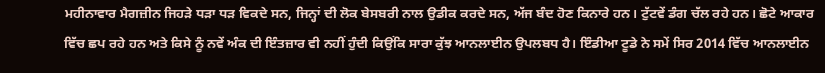ਮਹੀਨਾਵਾਰ ਮੈਗਜ਼ੀਨ ਜਿਹੜੇ ਧੜਾ ਧੜ ਵਿਕਦੇ ਸਨ, ਜਿਨ੍ਹਾਂ ਦੀ ਲੋਕ ਬੇਸਬਰੀ ਨਾਲ ਉਡੀਕ ਕਰਦੇ ਸਨ, ਅੱਜ ਬੰਦ ਹੋਣ ਕਿਨਾਰੇ ਹਨ। ਟੁੱਟਵੇਂ ਡੰਗ ਚੱਲ ਰਹੇ ਹਨ। ਛੋਟੇ ਆਕਾਰ ਵਿੱਚ ਛਪ ਰਹੇ ਹਨ ਅਤੇ ਕਿਸੇ ਨੂੰ ਨਵੇਂ ਅੰਕ ਦੀ ਇੰਤਜ਼ਾਰ ਵੀ ਨਹੀਂ ਹੁੰਦੀ ਕਿਉਂਕਿ ਸਾਰਾ ਕੁੱਝ ਆਨਲਾਈਨ ਉਪਲਬਧ ਹੈ। ਇੰਡੀਆ ਟੂਡੇ ਨੇ ਸਮੇਂ ਸਿਰ 2014 ਵਿੱਚ ਆਨਲਾਈਨ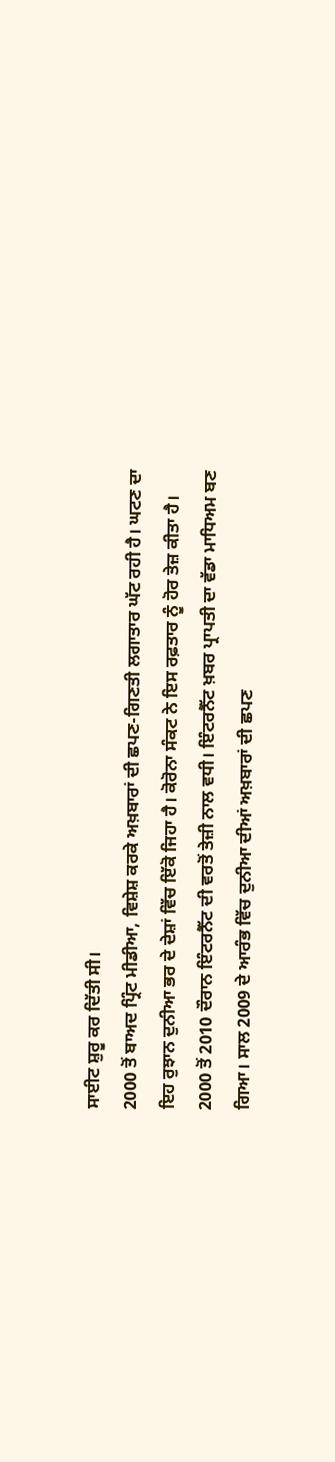ਸਾਈਟ ਸ਼ੁਰੂ ਕਰ ਦਿੱਤੀ ਸੀ।
2000 ਤੋਂ ਬਾਅਦ ਪ੍ਰਿੰਟ ਮੀਡੀਆ, ਵਿਸ਼ੇਸ਼ ਕਰਕੇ ਅਖ਼ਬਾਰਾਂ ਦੀ ਛਪਣ-ਗਿਣਤੀ ਲਗਾਤਾਰ ਘੱਟ ਰਹੀ ਹੈ। ਘਟਣ ਦਾ ਇਹ ਰੁਝਾਨ ਦੁਨੀਆ ਭਰ ਦੇ ਦੇਸ਼ਾਂ ਵਿੱਚ ਇੱਕੋ ਜਿਹਾ ਹੈ। ਕੋਰੋਨਾ ਸੰਕਟ ਨੇ ਇਸ ਰਫ਼ਤਾਰ ਨੂੰ ਹੋਰ ਤੇਜ਼ ਕੀਤਾ ਹੈ।
2000 ਤੋਂ 2010 ਦੌਰਾਨ ਇੰਟਰਨੈੱਟ ਦੀ ਵਰਤੋਂ ਤੇਜ਼ੀ ਨਾਲ ਵਧੀ। ਇੰਟਰਨੈੱਟ ਖ਼ਬਰ ਪ੍ਰਾਪਤੀ ਦਾ ਵੱਡਾ ਮਾਧਿਅਮ ਬਣ ਗਿਆ। ਸਾਲ 2009 ਦੇ ਆਰੰਭ ਵਿੱਚ ਦੁਨੀਆ ਦੀਆਂ ਅਖ਼ਬਾਰਾਂ ਦੀ ਛਪਣ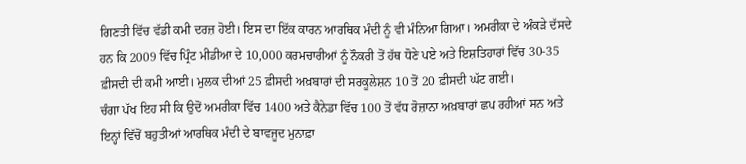ਗਿਣਤੀ ਵਿੱਚ ਵੱਡੀ ਕਮੀ ਦਰਜ਼ ਹੋਈ। ਇਸ ਦਾ ਇੱਕ ਕਾਰਨ ਆਰਥਿਕ ਮੰਦੀ ਨੂੰ ਵੀ ਮੰਨਿਆ ਗਿਆ। ਅਮਰੀਕਾ ਦੇ ਅੰਕੜੇ ਦੱਸਦੇ ਹਨ ਕਿ 2009 ਵਿੱਚ ਪ੍ਰਿੰਟ ਮੀਡੀਆ ਦੇ 10,000 ਕਰਮਚਾਰੀਆਂ ਨੂੰ ਨੌਕਰੀ ਤੋਂ ਹੱਥ ਧੋਣੇ ਪਏ ਅਤੇ ਇਸ਼ਤਿਹਾਰਾਂ ਵਿੱਚ 30-35 ਫ਼ੀਸਦੀ ਦੀ ਕਮੀ ਆਈ। ਮੁਲਕ ਦੀਆਂ 25 ਫ਼ੀਸਦੀ ਅਖ਼ਬਾਰਾਂ ਦੀ ਸਰਕੂਲੇਸ਼ਨ 10 ਤੋਂ 20 ਫ਼ੀਸਦੀ ਘੱਟ ਗਈ।
ਚੰਗਾ ਪੱਖ ਇਹ ਸੀ ਕਿ ਉਦੋਂ ਅਮਰੀਕਾ ਵਿੱਚ 1400 ਅਤੇ ਕੈਨੇਡਾ ਵਿੱਚ 100 ਤੋਂ ਵੱਧ ਰੋਜ਼ਾਨਾ ਅਖ਼ਬਾਰਾਂ ਛਪ ਰਹੀਆਂ ਸਨ ਅਤੇ ਇਨ੍ਹਾਂ ਵਿੱਚੋਂ ਬਹੁਤੀਆਂ ਆਰਥਿਕ ਮੰਦੀ ਦੇ ਬਾਵਜੂਦ ਮੁਨਾਫ਼ਾ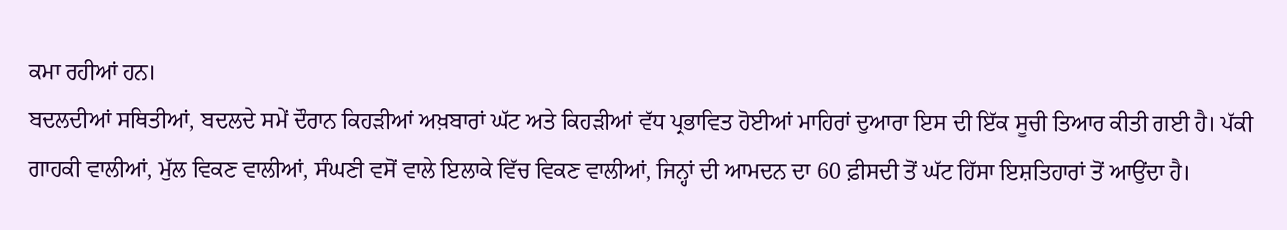ਕਮਾ ਰਹੀਆਂ ਹਨ।
ਬਦਲਦੀਆਂ ਸਥਿਤੀਆਂ, ਬਦਲਦੇ ਸਮੇਂ ਦੌਰਾਨ ਕਿਹੜੀਆਂ ਅਖ਼ਬਾਰਾਂ ਘੱਟ ਅਤੇ ਕਿਹੜੀਆਂ ਵੱਧ ਪ੍ਰਭਾਵਿਤ ਹੋਈਆਂ ਮਾਹਿਰਾਂ ਦੁਆਰਾ ਇਸ ਦੀ ਇੱਕ ਸੂਚੀ ਤਿਆਰ ਕੀਤੀ ਗਈ ਹੈ। ਪੱਕੀ ਗਾਹਕੀ ਵਾਲੀਆਂ, ਮੁੱਲ ਵਿਕਣ ਵਾਲੀਆਂ, ਸੰਘਣੀ ਵਸੋਂ ਵਾਲੇ ਇਲਾਕੇ ਵਿੱਚ ਵਿਕਣ ਵਾਲੀਆਂ, ਜਿਨ੍ਹਾਂ ਦੀ ਆਮਦਨ ਦਾ 60 ਫ਼ੀਸਦੀ ਤੋਂ ਘੱਟ ਹਿੱਸਾ ਇਸ਼ਤਿਹਾਰਾਂ ਤੋਂ ਆਉਂਦਾ ਹੈ।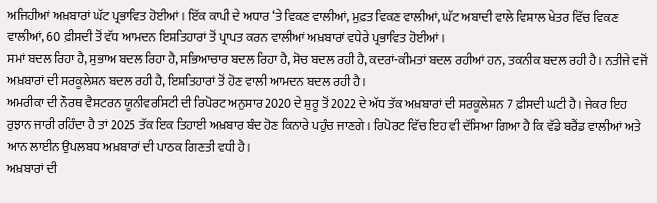ਅਜਿਹੀਆਂ ਅਖ਼ਬਾਰਾਂ ਘੱਟ ਪ੍ਰਭਾਵਿਤ ਹੋਈਆਂ। ਇੱਕ ਕਾਪੀ ਦੇ ਅਧਾਰ ‘ਤੇ ਵਿਕਣ ਵਾਲੀਆਂ, ਮੁਫ਼ਤ ਵਿਕਣ ਵਾਲੀਆਂ, ਘੱਟ ਅਬਾਦੀ ਵਾਲੇ ਵਿਸ਼ਾਲ ਖੇਤਰ ਵਿੱਚ ਵਿਕਣ ਵਾਲੀਆਂ, 60 ਫ਼ੀਸਦੀ ਤੋਂ ਵੱਧ ਆਮਦਨ ਇਸ਼ਤਿਹਾਰਾਂ ਤੋਂ ਪ੍ਰਾਪਤ ਕਰਨ ਵਾਲੀਆਂ ਅਖ਼ਬਾਰਾਂ ਵਧੇਰੇ ਪ੍ਰਭਾਵਿਤ ਹੋਈਆਂ।
ਸਮਾਂ ਬਦਲ ਰਿਹਾ ਹੈ, ਸੁਭਾਅ ਬਦਲ ਰਿਹਾ ਹੈ, ਸਭਿਆਚਾਰ ਬਦਲ ਰਿਹਾ ਹੈ, ਸੋਚ ਬਦਲ ਰਹੀ ਹੈ, ਕਦਰਾਂ-ਕੀਮਤਾਂ ਬਦਲ ਰਹੀਆਂ ਹਨ, ਤਕਨੀਕ ਬਦਲ ਰਹੀ ਹੈ। ਨਤੀਜੇ ਵਜੋਂ ਅਖ਼ਬਾਰਾਂ ਦੀ ਸਰਕੂਲੇਸ਼ਨ ਬਦਲ ਰਹੀ ਹੈ, ਇਸ਼ਤਿਹਾਰਾਂ ਤੋਂ ਹੋਣ ਵਾਲੀ ਆਮਦਨ ਬਦਲ ਰਹੀ ਹੈ।
ਅਮਰੀਕਾ ਦੀ ਨੌਰਥ ਵੈਸਟਰਨ ਯੂਨੀਵਰਸਿਟੀ ਦੀ ਰਿਪੋਰਟ ਅਨੁਸਾਰ 2020 ਦੇ ਸ਼ੁਰੂ ਤੋਂ 2022 ਦੇ ਅੱਧ ਤੱਕ ਅਖ਼ਬਾਰਾਂ ਦੀ ਸਰਕੂਲੇਸ਼ਨ 7 ਫ਼ੀਸਦੀ ਘਟੀ ਹੈ। ਜੇਕਰ ਇਹ ਰੁਝਾਨ ਜਾਰੀ ਰਹਿੰਦਾ ਹੈ ਤਾਂ 2025 ਤੱਕ ਇਕ ਤਿਹਾਈ ਅਖ਼ਬਾਰ ਬੰਦ ਹੋਣ ਕਿਨਾਰੇ ਪਹੁੰਚ ਜਾਣਗੇ। ਰਿਪੋਰਟ ਵਿੱਚ ਇਹ ਵੀ ਦੱਸਿਆ ਗਿਆ ਹੈ ਕਿ ਵੱਡੇ ਬਰੈਂਡ ਵਾਲੀਆਂ ਅਤੇ ਆਨ ਲਾਈਨ ਉਪਲਬਧ ਅਖ਼ਬਾਰਾਂ ਦੀ ਪਾਠਕ ਗਿਣਤੀ ਵਧੀ ਹੈ।
ਅਖ਼ਬਾਰਾਂ ਦੀ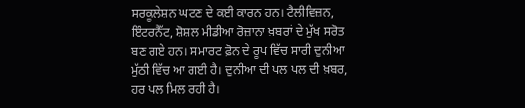ਸਰਕੂਲੇਸ਼ਨ ਘਟਣ ਦੇ ਕਈ ਕਾਰਨ ਹਨ। ਟੈਲੀਵਿਜ਼ਨ, ਇੰਟਰਨੈੱਟ, ਸ਼ੋਸ਼ਲ ਮੀਡੀਆ ਰੋਜ਼ਾਨਾ ਖ਼ਬਰਾਂ ਦੇ ਮੁੱਖ ਸਰੋਤ ਬਣ ਗਏ ਹਨ। ਸਮਾਰਟ ਫ਼ੋਨ ਦੇ ਰੂਪ ਵਿੱਚ ਸਾਰੀ ਦੁਨੀਆ ਮੁੱਠੀ ਵਿੱਚ ਆ ਗਈ ਹੈ। ਦੁਨੀਆ ਦੀ ਪਲ ਪਲ ਦੀ ਖ਼ਬਰ, ਹਰ ਪਲ ਮਿਲ ਰਹੀ ਹੈ।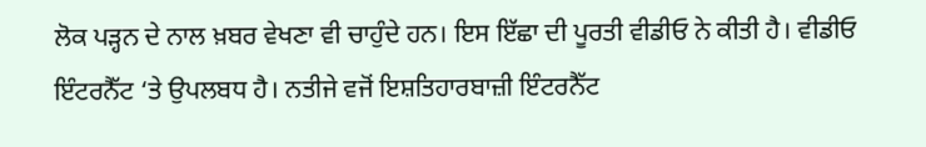ਲੋਕ ਪੜ੍ਹਨ ਦੇ ਨਾਲ ਖ਼ਬਰ ਵੇਖਣਾ ਵੀ ਚਾਹੁੰਦੇ ਹਨ। ਇਸ ਇੱਛਾ ਦੀ ਪੂਰਤੀ ਵੀਡੀਓ ਨੇ ਕੀਤੀ ਹੈ। ਵੀਡੀਓ ਇੰਟਰਨੈੱਟ ‘ਤੇ ਉਪਲਬਧ ਹੈ। ਨਤੀਜੇ ਵਜੋਂ ਇਸ਼ਤਿਹਾਰਬਾਜ਼ੀ ਇੰਟਰਨੈੱਟ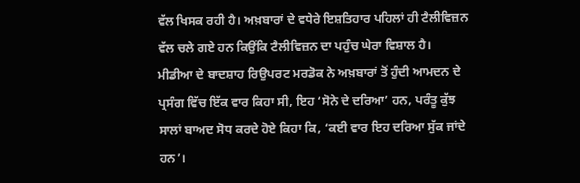ਵੱਲ ਖਿਸਕ ਰਹੀ ਹੈ। ਅਖ਼ਬਾਰਾਂ ਦੇ ਵਧੇਰੇ ਇਸ਼ਤਿਹਾਰ ਪਹਿਲਾਂ ਹੀ ਟੈਲੀਵਿਜ਼ਨ ਵੱਲ ਚਲੇ ਗਏ ਹਨ ਕਿਉਂਕਿ ਟੈਲੀਵਿਜ਼ਨ ਦਾ ਪਹੁੰਚ ਘੇਰਾ ਵਿਸ਼ਾਲ ਹੈ।
ਮੀਡੀਆ ਦੇ ਬਾਦਸ਼ਾਹ ਰਿਉਪਰਟ ਮਰਡੋਕ ਨੇ ਅਖ਼ਬਾਰਾਂ ਤੋਂ ਹੁੰਦੀ ਆਮਦਨ ਦੇ ਪ੍ਰਸੰਗ ਵਿੱਚ ਇੱਕ ਵਾਰ ਕਿਹਾ ਸੀ, ਇਹ ‘ਸੋਨੇ ਦੇ ਦਰਿਆ’ ਹਨ, ਪਰੰਤੂ ਕੁੱਝ ਸਾਲਾਂ ਬਾਅਦ ਸੋਧ ਕਰਦੇ ਹੋਏ ਕਿਹਾ ਕਿ, ‘ਕਈ ਵਾਰ ਇਹ ਦਰਿਆ ਸੁੱਕ ਜਾਂਦੇ ਹਨ’।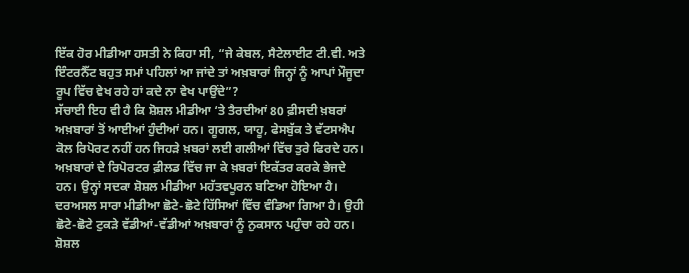ਇੱਕ ਹੋਰ ਮੀਡੀਆ ਹਸਤੀ ਨੇ ਕਿਹਾ ਸੀ, “ਜੇ ਕੇਬਲ, ਸੈਟੇਲਾਈਟ ਟੀ.ਵੀ. ਅਤੇ ਇੰਟਰਨੈੱਟ ਬਹੁਤ ਸਮਾਂ ਪਹਿਲਾਂ ਆ ਜਾਂਦੇ ਤਾਂ ਅਖ਼ਬਾਰਾਂ ਜਿਨ੍ਹਾਂ ਨੂੰ ਆਪਾਂ ਮੌਜੂਦਾ ਰੂਪ ਵਿੱਚ ਵੇਖ ਰਹੇ ਹਾਂ ਕਦੇ ਨਾ ਵੇਖ ਪਾਉਂਦੇ”?
ਸੱਚਾਈ ਇਹ ਵੀ ਹੈ ਕਿ ਸ਼ੋਸ਼ਲ ਮੀਡੀਆ ‘ਤੇ ਤੈਰਦੀਆਂ 80 ਫ਼ੀਸਦੀ ਖ਼ਬਰਾਂ ਅਖ਼ਬਾਰਾਂ ਤੋਂ ਆਈਆਂ ਹੁੰਦੀਆਂ ਹਨ। ਗੂਗਲ, ਯਾਹੂ, ਫੇਸਬੁੱਕ ਤੇ ਵੱਟਸਐਪ ਕੋਲ ਰਿਪੋਰਟ ਨਹੀਂ ਹਨ ਜਿਹੜੇ ਖ਼ਬਰਾਂ ਲਈ ਗਲੀਆਂ ਵਿੱਚ ਤੁਰੇ ਫਿਰਦੇ ਹਨ। ਅਖ਼ਬਾਰਾਂ ਦੇ ਰਿਪੋਰਟਰ ਫ਼ੀਲਡ ਵਿੱਚ ਜਾ ਕੇ ਖ਼ਬਰਾਂ ਇਕੱਤਰ ਕਰਕੇ ਭੇਜਦੇ ਹਨ। ਉਨ੍ਹਾਂ ਸਦਕਾ ਸ਼ੋਸ਼ਲ ਮੀਡੀਆ ਮਹੱਤਵਪੂਰਨ ਬਣਿਆ ਹੋਇਆ ਹੈ।
ਦਰਅਸਲ ਸਾਰਾ ਮੀਡੀਆ ਛੋਟੇ-ਛੋਟੇ ਹਿੱਸਿਆਂ ਵਿੱਚ ਵੰਡਿਆ ਗਿਆ ਹੈ। ਉਹੀ ਛੋਟੇ-ਛੋਟੇ ਟੁਕੜੇ ਵੱਡੀਆਂ-ਵੱਡੀਆਂ ਅਖ਼ਬਾਰਾਂ ਨੂੰ ਨੁਕਸਾਨ ਪਹੁੰਚਾ ਰਹੇ ਹਨ। ਸ਼ੋਸ਼ਲ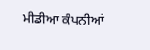ਮੀਡੀਆ ਕੰਪਨੀਆਂ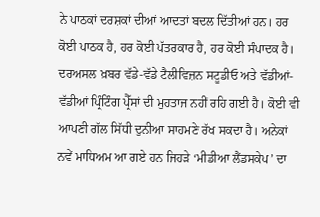ਨੇ ਪਾਠਕਾਂ ਦਰਸ਼ਕਾਂ ਦੀਆਂ ਆਦਤਾਂ ਬਦਲ ਦਿੱਤੀਆਂ ਹਨ। ਹਰ ਕੋਈ ਪਾਠਕ ਹੈ, ਹਰ ਕੋਈ ਪੱਤਰਕਾਰ ਹੈ, ਹਰ ਕੋਈ ਸੰਪਾਦਕ ਹੈ।
ਦਰਅਸਲ ਖ਼ਬਰ ਵੱਡੇ-ਵੱਡੇ ਟੈਲੀਵਿਜ਼ਨ ਸਟੂਡੀਓ ਅਤੇ ਵੱਡੀਆਂ-ਵੱਡੀਆਂ ਪ੍ਰਿੰਟਿੰਗ ਪ੍ਰੈੱਸਾਂ ਦੀ ਮੁਹਤਾਜ ਨਹੀਂ ਰਹਿ ਗਈ ਹੈ। ਕੋਈ ਵੀ ਆਪਣੀ ਗੱਲ ਸਿੱਧੀ ਦੁਨੀਆ ਸਾਹਮਣੇ ਰੱਖ ਸਕਦਾ ਹੈ। ਅਨੇਕਾਂ ਨਵੇਂ ਮਾਧਿਅਮ ਆ ਗਏ ਹਨ ਜਿਹੜੇ ‘ਮੀਡੀਆ ਲੈਂਡਸਕੇਪ’ ਦਾ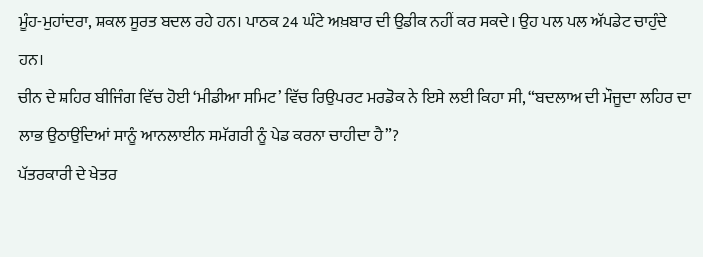ਮੂੰਹ-ਮੁਹਾਂਦਰਾ, ਸ਼ਕਲ ਸੂਰਤ ਬਦਲ ਰਹੇ ਹਨ। ਪਾਠਕ 24 ਘੰਟੇ ਅਖ਼ਬਾਰ ਦੀ ਉਡੀਕ ਨਹੀਂ ਕਰ ਸਕਦੇ। ਉਹ ਪਲ ਪਲ ਅੱਪਡੇਟ ਚਾਹੁੰਦੇ ਹਨ।
ਚੀਨ ਦੇ ਸ਼ਹਿਰ ਬੀਜਿੰਗ ਵਿੱਚ ਹੋਈ ‘ਮੀਡੀਆ ਸਮਿਟ’ ਵਿੱਚ ਰਿਉਪਰਟ ਮਰਡੋਕ ਨੇ ਇਸੇ ਲਈ ਕਿਹਾ ਸੀ, “ਬਦਲਾਅ ਦੀ ਮੌਜੂਦਾ ਲਹਿਰ ਦਾ ਲਾਭ ਉਠਾਉਂਦਿਆਂ ਸਾਨੂੰ ਆਨਲਾਈਨ ਸਮੱਗਰੀ ਨੂੰ ਪੇਡ ਕਰਨਾ ਚਾਹੀਦਾ ਹੈ”?
ਪੱਤਰਕਾਰੀ ਦੇ ਖੇਤਰ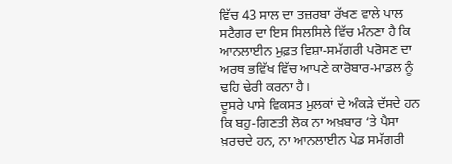ਵਿੱਚ 43 ਸਾਲ ਦਾ ਤਜ਼ਰਬਾ ਰੱਖਣ ਵਾਲੇ ਪਾਲ ਸਟੈਗਰ ਦਾ ਇਸ ਸਿਲਸਿਲੇ ਵਿੱਚ ਮੰਨਣਾ ਹੈ ਕਿ ਆਨਲਾਈਨ ਮੁਫ਼ਤ ਵਿਸ਼ਾ-ਸਮੱਗਰੀ ਪਰੋਸਣ ਦਾ ਅਰਥ ਭਵਿੱਖ ਵਿੱਚ ਆਪਣੇ ਕਾਰੋਬਾਰ-ਮਾਡਲ ਨੂੰ ਢਹਿ ਢੇਰੀ ਕਰਨਾ ਹੈ।
ਦੂਸਰੇ ਪਾਸੇ ਵਿਕਸਤ ਮੁਲਕਾਂ ਦੇ ਅੰਕੜੇ ਦੱਸਦੇ ਹਨ ਕਿ ਬਹੁ-ਗਿਣਤੀ ਲੋਕ ਨਾ ਅਖ਼ਬਾਰ ‘ਤੇ ਪੈਸਾ ਖ਼ਰਚਦੇ ਹਨ, ਨਾ ਆਨਲਾਈਨ ਪੇਡ ਸਮੱਗਰੀ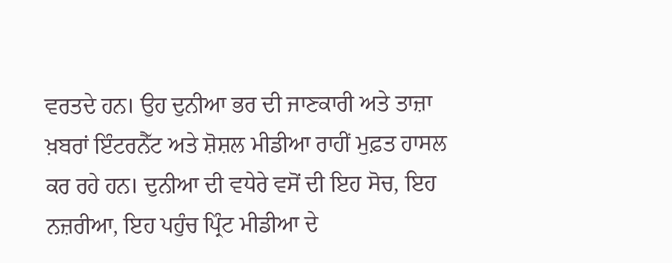ਵਰਤਦੇ ਹਨ। ਉਹ ਦੁਨੀਆ ਭਰ ਦੀ ਜਾਣਕਾਰੀ ਅਤੇ ਤਾਜ਼ਾ ਖ਼ਬਰਾਂ ਇੰਟਰਨੈੱਟ ਅਤੇ ਸ਼ੋਸ਼ਲ ਮੀਡੀਆ ਰਾਹੀਂ ਮੁਫ਼ਤ ਹਾਸਲ ਕਰ ਰਹੇ ਹਨ। ਦੁਨੀਆ ਦੀ ਵਧੇਰੇ ਵਸੋਂ ਦੀ ਇਹ ਸੋਚ, ਇਹ ਨਜ਼ਰੀਆ, ਇਹ ਪਹੁੰਚ ਪ੍ਰਿੰਟ ਮੀਡੀਆ ਦੇ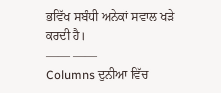ਭਵਿੱਖ ਸਬੰਧੀ ਅਨੇਕਾਂ ਸਵਾਲ ਖੜੇ ਕਰਦੀ ਹੈ।
—— ——
Columns ਦੁਨੀਆ ਵਿੱਚ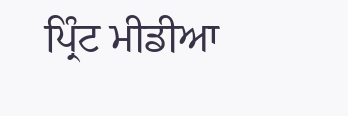ਪ੍ਰਿੰਟ ਮੀਡੀਆ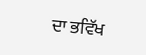ਦਾ ਭਵਿੱਖ